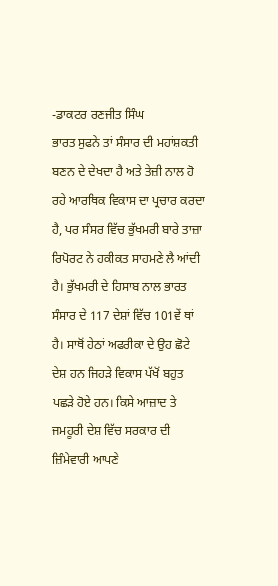-ਡਾਕਟਰ ਰਣਜੀਤ ਸਿੰਘ
ਭਾਰਤ ਸੁਫਨੇ ਤਾਂ ਸੰਸਾਰ ਦੀ ਮਹਾਂਸ਼ਕਤੀ ਬਣਨ ਦੇ ਦੇਖਦਾ ਹੈ ਅਤੇ ਤੇਜ਼ੀ ਨਾਲ ਹੋ ਰਹੇ ਆਰਥਿਕ ਵਿਕਾਸ ਦਾ ਪ੍ਰਚਾਰ ਕਰਦਾ ਹੈ, ਪਰ ਸੰਸਰ ਵਿੱਚ ਭੁੱਖਮਰੀ ਬਾਰੇ ਤਾਜ਼ਾ ਰਿਪੋਰਟ ਨੇ ਹਕੀਕਤ ਸਾਹਮਣੇ ਲੈ ਆਂਦੀ ਹੈ। ਭੁੱਖਮਰੀ ਦੇ ਹਿਸਾਬ ਨਾਲ ਭਾਰਤ ਸੰਸਾਰ ਦੇ 117 ਦੇਸ਼ਾਂ ਵਿੱਚ 101ਵੇਂ ਥਾਂ ਹੈ। ਸਾਥੋਂ ਹੇਠਾਂ ਅਫਰੀਕਾ ਦੇ ਉਹ ਛੋਟੇ ਦੇਸ਼ ਹਨ ਜਿਹੜੇ ਵਿਕਾਸ ਪੱਖੋਂ ਬਹੁਤ ਪਛੜੇ ਹੋਏ ਹਨ। ਕਿਸੇ ਆਜ਼ਾਦ ਤੇ ਜਮਹੂਰੀ ਦੇਸ਼ ਵਿੱਚ ਸਰਕਾਰ ਦੀ ਜ਼ਿੰਮੇਵਾਰੀ ਆਪਣੇ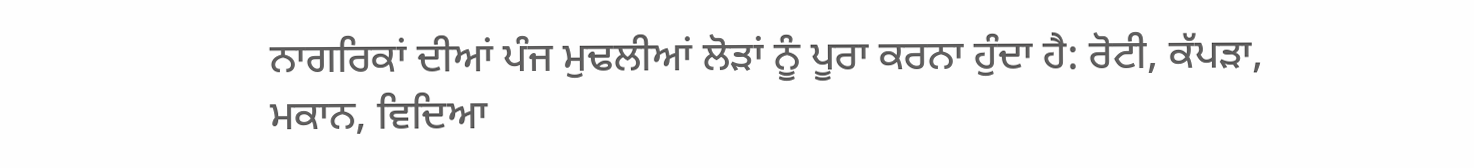ਨਾਗਰਿਕਾਂ ਦੀਆਂ ਪੰਜ ਮੁਢਲੀਆਂ ਲੋੜਾਂ ਨੂੰ ਪੂਰਾ ਕਰਨਾ ਹੁੰਦਾ ਹੈ: ਰੋਟੀ, ਕੱਪੜਾ, ਮਕਾਨ, ਵਿਦਿਆ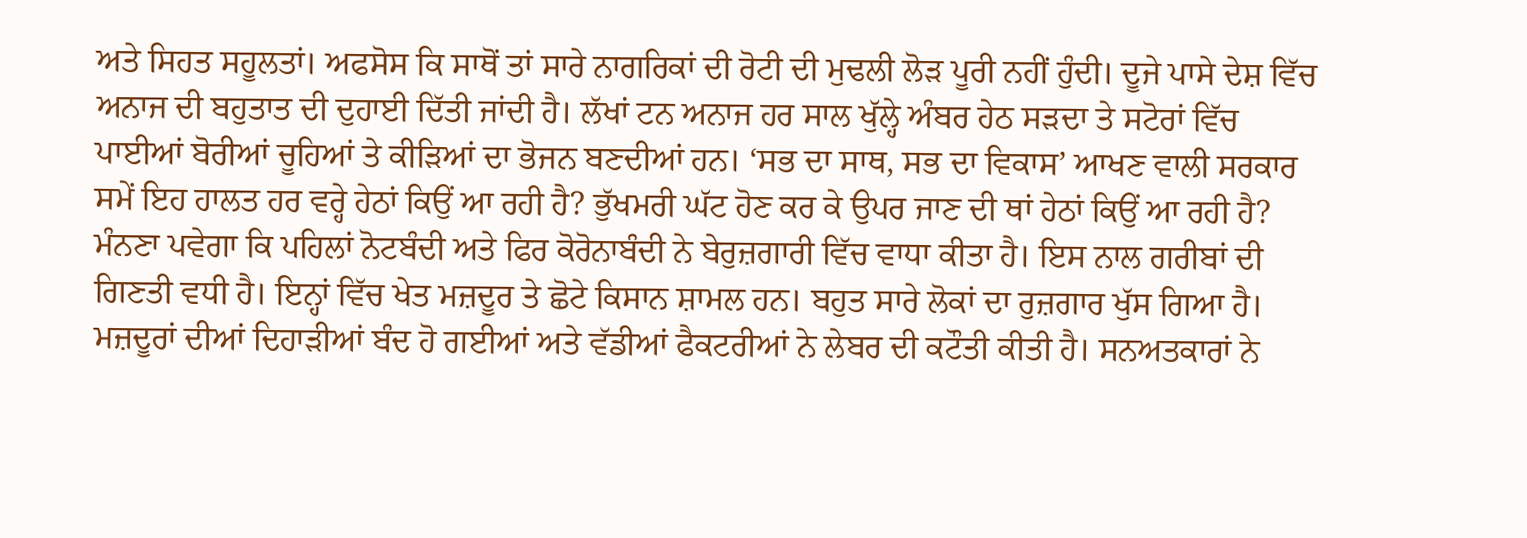ਅਤੇ ਸਿਹਤ ਸਹੂਲਤਾਂ। ਅਫਸੋਸ ਕਿ ਸਾਥੋਂ ਤਾਂ ਸਾਰੇ ਨਾਗਰਿਕਾਂ ਦੀ ਰੋਟੀ ਦੀ ਮੁਢਲੀ ਲੋੜ ਪੂਰੀ ਨਹੀਂ ਹੁੰਦੀ। ਦੂਜੇ ਪਾਸੇ ਦੇਸ਼ ਵਿੱਚ ਅਨਾਜ ਦੀ ਬਹੁਤਾਤ ਦੀ ਦੁਹਾਈ ਦਿੱਤੀ ਜਾਂਦੀ ਹੈ। ਲੱਖਾਂ ਟਨ ਅਨਾਜ ਹਰ ਸਾਲ ਖੁੱਲ੍ਹੇ ਅੰਬਰ ਹੇਠ ਸੜਦਾ ਤੇ ਸਟੋਰਾਂ ਵਿੱਚ ਪਾਈਆਂ ਬੋਰੀਆਂ ਚੂਹਿਆਂ ਤੇ ਕੀੜਿਆਂ ਦਾ ਭੋਜਨ ਬਣਦੀਆਂ ਹਨ। ‘ਸਭ ਦਾ ਸਾਥ, ਸਭ ਦਾ ਵਿਕਾਸ’ ਆਖਣ ਵਾਲੀ ਸਰਕਾਰ ਸਮੇਂ ਇਹ ਹਾਲਤ ਹਰ ਵਰ੍ਹੇ ਹੇਠਾਂ ਕਿਉਂ ਆ ਰਹੀ ਹੈ? ਭੁੱਖਮਰੀ ਘੱਟ ਹੋਣ ਕਰ ਕੇ ਉਪਰ ਜਾਣ ਦੀ ਥਾਂ ਹੇਠਾਂ ਕਿਉਂ ਆ ਰਹੀ ਹੈ?
ਮੰਨਣਾ ਪਵੇਗਾ ਕਿ ਪਹਿਲਾਂ ਨੋਟਬੰਦੀ ਅਤੇ ਫਿਰ ਕੋਰੋਨਾਬੰਦੀ ਨੇ ਬੇਰੁਜ਼ਗਾਰੀ ਵਿੱਚ ਵਾਧਾ ਕੀਤਾ ਹੈ। ਇਸ ਨਾਲ ਗਰੀਬਾਂ ਦੀ ਗਿਣਤੀ ਵਧੀ ਹੈ। ਇਨ੍ਹਾਂ ਵਿੱਚ ਖੇਤ ਮਜ਼ਦੂਰ ਤੇ ਛੋਟੇ ਕਿਸਾਨ ਸ਼ਾਮਲ ਹਨ। ਬਹੁਤ ਸਾਰੇ ਲੋਕਾਂ ਦਾ ਰੁਜ਼ਗਾਰ ਖੁੱਸ ਗਿਆ ਹੈ। ਮਜ਼ਦੂਰਾਂ ਦੀਆਂ ਦਿਹਾੜੀਆਂ ਬੰਦ ਹੋ ਗਈਆਂ ਅਤੇ ਵੱਡੀਆਂ ਫੈਕਟਰੀਆਂ ਨੇ ਲੇਬਰ ਦੀ ਕਟੌਤੀ ਕੀਤੀ ਹੈ। ਸਨਅਤਕਾਰਾਂ ਨੇ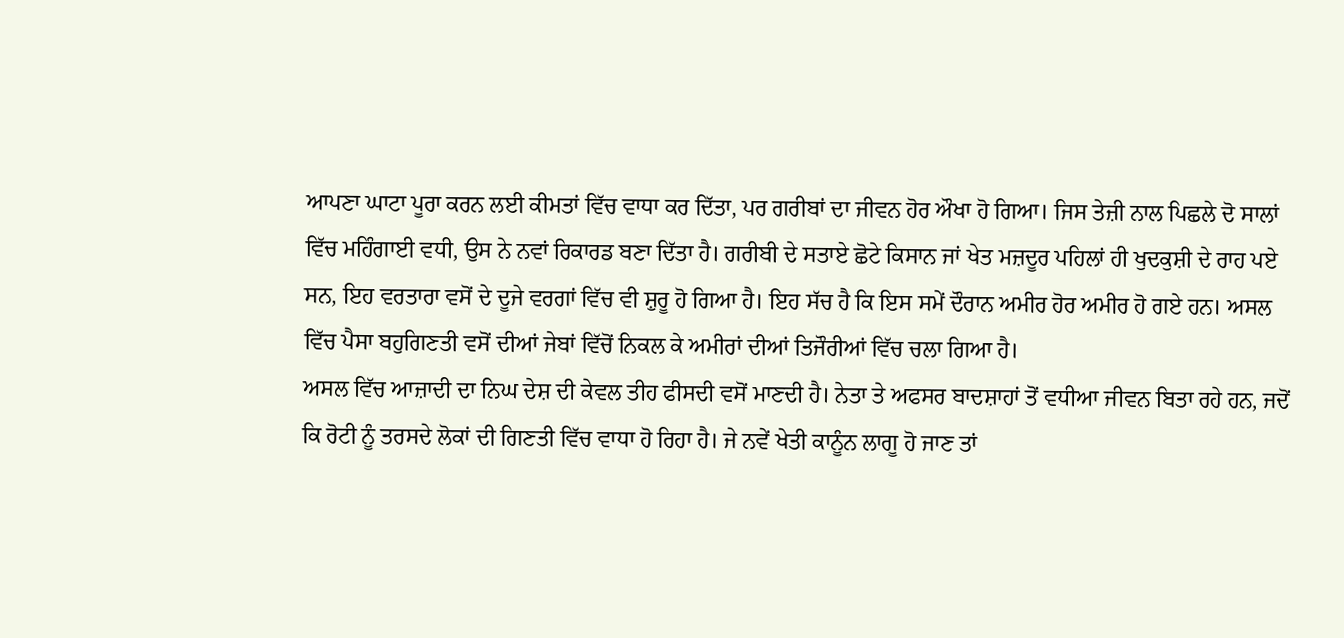ਆਪਣਾ ਘਾਟਾ ਪੂਰਾ ਕਰਨ ਲਈ ਕੀਮਤਾਂ ਵਿੱਚ ਵਾਧਾ ਕਰ ਦਿੱਤਾ, ਪਰ ਗਰੀਬਾਂ ਦਾ ਜੀਵਨ ਹੋਰ ਔਖਾ ਹੋ ਗਿਆ। ਜਿਸ ਤੇਜ਼ੀ ਨਾਲ ਪਿਛਲੇ ਦੋ ਸਾਲਾਂ ਵਿੱਚ ਮਹਿੰਗਾਈ ਵਧੀ, ਉਸ ਨੇ ਨਵਾਂ ਰਿਕਾਰਡ ਬਣਾ ਦਿੱਤਾ ਹੈ। ਗਰੀਬੀ ਦੇ ਸਤਾਏ ਛੋਟੇ ਕਿਸਾਨ ਜਾਂ ਖੇਤ ਮਜ਼ਦੂਰ ਪਹਿਲਾਂ ਹੀ ਖੁਦਕੁਸ਼ੀ ਦੇ ਰਾਹ ਪਏ ਸਨ, ਇਹ ਵਰਤਾਰਾ ਵਸੋਂ ਦੇ ਦੂਜੇ ਵਰਗਾਂ ਵਿੱਚ ਵੀ ਸ਼ੁਰੂ ਹੋ ਗਿਆ ਹੈ। ਇਹ ਸੱਚ ਹੈ ਕਿ ਇਸ ਸਮੇਂ ਦੌਰਾਨ ਅਮੀਰ ਹੋਰ ਅਮੀਰ ਹੋ ਗਏ ਹਨ। ਅਸਲ ਵਿੱਚ ਪੈਸਾ ਬਹੁਗਿਣਤੀ ਵਸੋਂ ਦੀਆਂ ਜੇਬਾਂ ਵਿੱਚੋਂ ਨਿਕਲ ਕੇ ਅਮੀਰਾਂ ਦੀਆਂ ਤਿਜੌਰੀਆਂ ਵਿੱਚ ਚਲਾ ਗਿਆ ਹੈ।
ਅਸਲ ਵਿੱਚ ਆਜ਼ਾਦੀ ਦਾ ਨਿਘ ਦੇਸ਼ ਦੀ ਕੇਵਲ ਤੀਹ ਫੀਸਦੀ ਵਸੋਂ ਮਾਣਦੀ ਹੈ। ਨੇਤਾ ਤੇ ਅਫਸਰ ਬਾਦਸ਼ਾਹਾਂ ਤੋਂ ਵਧੀਆ ਜੀਵਨ ਬਿਤਾ ਰਹੇ ਹਨ, ਜਦੋਂ ਕਿ ਰੋਟੀ ਨੂੰ ਤਰਸਦੇ ਲੋਕਾਂ ਦੀ ਗਿਣਤੀ ਵਿੱਚ ਵਾਧਾ ਹੋ ਰਿਹਾ ਹੈ। ਜੇ ਨਵੇਂ ਖੇਤੀ ਕਾਨੂੰਨ ਲਾਗੂ ਹੋ ਜਾਣ ਤਾਂ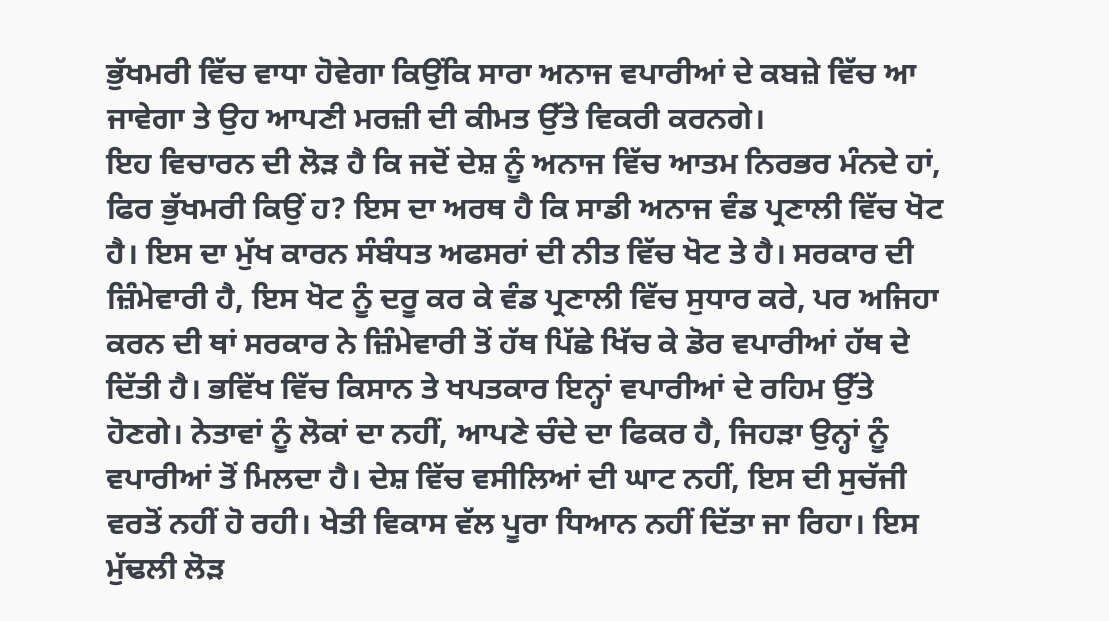ਭੁੱਖਮਰੀ ਵਿੱਚ ਵਾਧਾ ਹੋਵੇਗਾ ਕਿਉਂਕਿ ਸਾਰਾ ਅਨਾਜ ਵਪਾਰੀਆਂ ਦੇ ਕਬਜ਼ੇ ਵਿੱਚ ਆ ਜਾਵੇਗਾ ਤੇ ਉਹ ਆਪਣੀ ਮਰਜ਼ੀ ਦੀ ਕੀਮਤ ਉੱਤੇ ਵਿਕਰੀ ਕਰਨਗੇ।
ਇਹ ਵਿਚਾਰਨ ਦੀ ਲੋੜ ਹੈ ਕਿ ਜਦੋਂ ਦੇਸ਼ ਨੂੰ ਅਨਾਜ ਵਿੱਚ ਆਤਮ ਨਿਰਭਰ ਮੰਨਦੇ ਹਾਂ, ਫਿਰ ਭੁੱਖਮਰੀ ਕਿਉਂ ਹ? ਇਸ ਦਾ ਅਰਥ ਹੈ ਕਿ ਸਾਡੀ ਅਨਾਜ ਵੰਡ ਪ੍ਰਣਾਲੀ ਵਿੱਚ ਖੋਟ ਹੈ। ਇਸ ਦਾ ਮੁੱਖ ਕਾਰਨ ਸੰਬੰਧਤ ਅਫਸਰਾਂ ਦੀ ਨੀਤ ਵਿੱਚ ਖੋਟ ਤੇ ਹੈ। ਸਰਕਾਰ ਦੀ ਜ਼ਿੰਮੇਵਾਰੀ ਹੈ, ਇਸ ਖੋਟ ਨੂੰ ਦਰੂ ਕਰ ਕੇ ਵੰਡ ਪ੍ਰਣਾਲੀ ਵਿੱਚ ਸੁਧਾਰ ਕਰੇ, ਪਰ ਅਜਿਹਾ ਕਰਨ ਦੀ ਥਾਂ ਸਰਕਾਰ ਨੇ ਜ਼ਿੰਮੇਵਾਰੀ ਤੋਂ ਹੱਥ ਪਿੱਛੇ ਖਿੱਚ ਕੇ ਡੋਰ ਵਪਾਰੀਆਂ ਹੱਥ ਦੇ ਦਿੱਤੀ ਹੈ। ਭਵਿੱਖ ਵਿੱਚ ਕਿਸਾਨ ਤੇ ਖਪਤਕਾਰ ਇਨ੍ਹਾਂ ਵਪਾਰੀਆਂ ਦੇ ਰਹਿਮ ਉੱਤੇ ਹੋਣਗੇ। ਨੇਤਾਵਾਂ ਨੂੰ ਲੋਕਾਂ ਦਾ ਨਹੀਂ, ਆਪਣੇ ਚੰਦੇ ਦਾ ਫਿਕਰ ਹੈ, ਜਿਹੜਾ ਉਨ੍ਹਾਂ ਨੂੰ ਵਪਾਰੀਆਂ ਤੋਂ ਮਿਲਦਾ ਹੈ। ਦੇਸ਼ ਵਿੱਚ ਵਸੀਲਿਆਂ ਦੀ ਘਾਟ ਨਹੀਂ, ਇਸ ਦੀ ਸੁਚੱਜੀ ਵਰਤੋਂ ਨਹੀਂ ਹੋ ਰਹੀ। ਖੇਤੀ ਵਿਕਾਸ ਵੱਲ ਪੂਰਾ ਧਿਆਨ ਨਹੀਂ ਦਿੱਤਾ ਜਾ ਰਿਹਾ। ਇਸ ਮੁੱਢਲੀ ਲੋੜ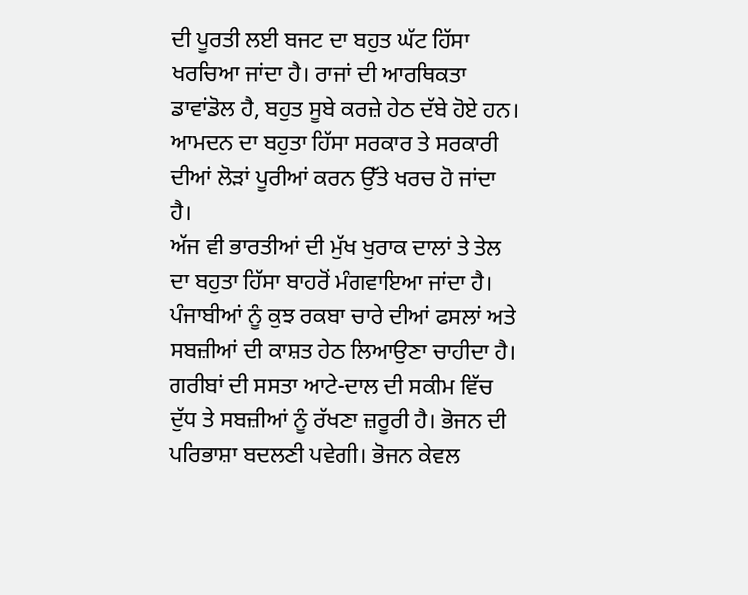ਦੀ ਪੂਰਤੀ ਲਈ ਬਜਟ ਦਾ ਬਹੁਤ ਘੱਟ ਹਿੱਸਾ ਖਰਚਿਆ ਜਾਂਦਾ ਹੈ। ਰਾਜਾਂ ਦੀ ਆਰਥਿਕਤਾ ਡਾਵਾਂਡੋਲ ਹੈ, ਬਹੁਤ ਸੂਬੇ ਕਰਜ਼ੇ ਹੇਠ ਦੱਬੇ ਹੋਏ ਹਨ। ਆਮਦਨ ਦਾ ਬਹੁਤਾ ਹਿੱਸਾ ਸਰਕਾਰ ਤੇ ਸਰਕਾਰੀ ਦੀਆਂ ਲੋੜਾਂ ਪੂਰੀਆਂ ਕਰਨ ਉੱਤੇ ਖਰਚ ਹੋ ਜਾਂਦਾ ਹੈ।
ਅੱਜ ਵੀ ਭਾਰਤੀਆਂ ਦੀ ਮੁੱਖ ਖੁਰਾਕ ਦਾਲਾਂ ਤੇ ਤੇਲ ਦਾ ਬਹੁਤਾ ਹਿੱਸਾ ਬਾਹਰੋਂ ਮੰਗਵਾਇਆ ਜਾਂਦਾ ਹੈ। ਪੰਜਾਬੀਆਂ ਨੂੰ ਕੁਝ ਰਕਬਾ ਚਾਰੇ ਦੀਆਂ ਫਸਲਾਂ ਅਤੇ ਸਬਜ਼ੀਆਂ ਦੀ ਕਾਸ਼ਤ ਹੇਠ ਲਿਆਉਣਾ ਚਾਹੀਦਾ ਹੈ। ਗਰੀਬਾਂ ਦੀ ਸਸਤਾ ਆਟੇ-ਦਾਲ ਦੀ ਸਕੀਮ ਵਿੱਚ ਦੁੱਧ ਤੇ ਸਬਜ਼ੀਆਂ ਨੂੰ ਰੱਖਣਾ ਜ਼ਰੂਰੀ ਹੈ। ਭੋਜਨ ਦੀ ਪਰਿਭਾਸ਼ਾ ਬਦਲਣੀ ਪਵੇਗੀ। ਭੋਜਨ ਕੇਵਲ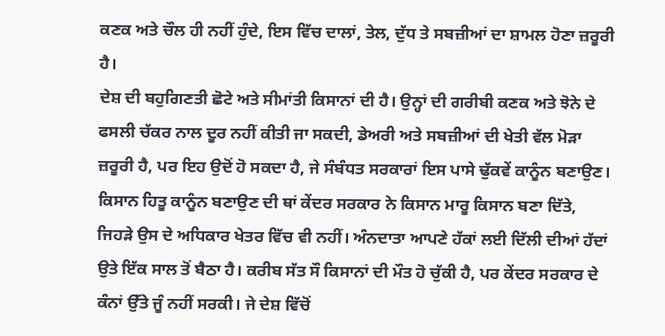ਕਣਕ ਅਤੇ ਚੌਲ ਹੀ ਨਹੀਂ ਹੁੰਦੇ, ਇਸ ਵਿੱਚ ਦਾਲਾਂ, ਤੇਲ, ਦੁੱਧ ਤੇ ਸਬਜ਼ੀਆਂ ਦਾ ਸ਼ਾਮਲ ਹੋਣਾ ਜ਼ਰੂਰੀ ਹੈ।
ਦੇਸ਼ ਦੀ ਬਹੁਗਿਣਤੀ ਛੋਟੇ ਅਤੇ ਸੀਮਾਂਤੀ ਕਿਸਾਨਾਂ ਦੀ ਹੈ। ਉਨ੍ਹਾਂ ਦੀ ਗਰੀਬੀ ਕਣਕ ਅਤੇ ਝੋਨੇ ਦੇ ਫਸਲੀ ਚੱਕਰ ਨਾਲ ਦੂਰ ਨਹੀਂ ਕੀਤੀ ਜਾ ਸਕਦੀ, ਡੇਅਰੀ ਅਤੇ ਸਬਜ਼ੀਆਂ ਦੀ ਖੇਤੀ ਵੱਲ ਮੋੜਾ ਜ਼ਰੂਰੀ ਹੈ, ਪਰ ਇਹ ਉਦੋਂ ਹੋ ਸਕਦਾ ਹੈ, ਜੇ ਸੰਬੰਧਤ ਸਰਕਾਰਾਂ ਇਸ ਪਾਸੇ ਢੁੱਕਵੇਂ ਕਾਨੂੰਨ ਬਣਾਉਣ। ਕਿਸਾਨ ਹਿਤੂ ਕਾਨੂੰਨ ਬਣਾਉਣ ਦੀ ਥਾਂ ਕੇਂਦਰ ਸਰਕਾਰ ਨੇ ਕਿਸਾਨ ਮਾਰੂ ਕਿਸਾਨ ਬਣਾ ਦਿੱਤੇ, ਜਿਹੜੇ ਉਸ ਦੇ ਅਧਿਕਾਰ ਖੇਤਰ ਵਿੱਚ ਵੀ ਨਹੀਂ। ਅੰਨਦਾਤਾ ਆਪਣੇ ਹੱਕਾਂ ਲਈ ਦਿੱਲੀ ਦੀਆਂ ਹੱਦਾਂ ਉਤੇ ਇੱਕ ਸਾਲ ਤੋਂ ਬੈਠਾ ਹੈ। ਕਰੀਬ ਸੱਤ ਸੌ ਕਿਸਾਨਾਂ ਦੀ ਮੌਤ ਹੋ ਚੁੱਕੀ ਹੈ, ਪਰ ਕੇਂਦਰ ਸਰਕਾਰ ਦੇ ਕੰਨਾਂ ਉੱਤੇ ਜੂੰ ਨਹੀਂ ਸਰਕੀ। ਜੇ ਦੇਸ਼ ਵਿੱਚੋਂ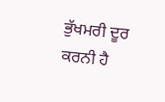ਭੁੱਖਮਰੀ ਦੂਰ ਕਰਨੀ ਹੈ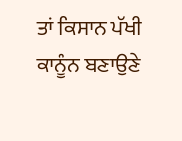ਤਾਂ ਕਿਸਾਨ ਪੱਖੀ ਕਾਨੂੰਨ ਬਣਾਉਣੇ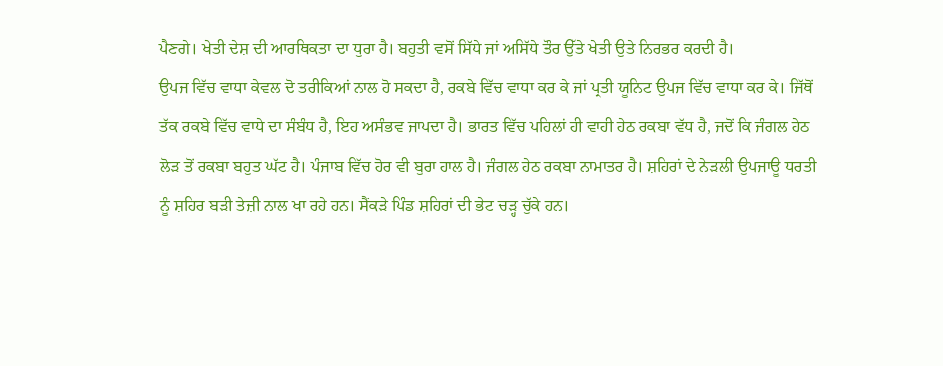ਪੈਣਗੇ। ਖੇਤੀ ਦੇਸ਼ ਦੀ ਆਰਥਿਕਤਾ ਦਾ ਧੁਰਾ ਹੈ। ਬਹੁਤੀ ਵਸੋਂ ਸਿੱਧੇ ਜਾਂ ਅਸਿੱਧੇ ਤੌਰ ਉੱਤੇ ਖੇਤੀ ਉਤੇ ਨਿਰਭਰ ਕਰਦੀ ਹੈ।
ਉਪਜ ਵਿੱਚ ਵਾਧਾ ਕੇਵਲ ਦੋ ਤਰੀਕਿਆਂ ਨਾਲ ਹੋ ਸਕਦਾ ਹੈ, ਰਕਬੇ ਵਿੱਚ ਵਾਧਾ ਕਰ ਕੇ ਜਾਂ ਪ੍ਰਤੀ ਯੂਨਿਟ ਉਪਜ ਵਿੱਚ ਵਾਧਾ ਕਰ ਕੇ। ਜਿੱਥੋਂ ਤੱਕ ਰਕਬੇ ਵਿੱਚ ਵਾਧੇ ਦਾ ਸੰਬੰਧ ਹੈ, ਇਹ ਅਸੰਭਵ ਜਾਪਦਾ ਹੈ। ਭਾਰਤ ਵਿੱਚ ਪਹਿਲਾਂ ਹੀ ਵਾਹੀ ਹੇਠ ਰਕਬਾ ਵੱਧ ਹੈ, ਜਦੋਂ ਕਿ ਜੰਗਲ ਹੇਠ ਲੋੜ ਤੋਂ ਰਕਬਾ ਬਹੁਤ ਘੱਟ ਹੈ। ਪੰਜਾਬ ਵਿੱਚ ਹੋਰ ਵੀ ਬੁਰਾ ਹਾਲ ਹੈ। ਜੰਗਲ ਹੇਠ ਰਕਬਾ ਨਾਮਾਤਰ ਹੈ। ਸ਼ਹਿਰਾਂ ਦੇ ਨੇੜਲੀ ਉਪਜਾਊ ਧਰਤੀ ਨੂੰ ਸ਼ਹਿਰ ਬੜੀ ਤੇਜ਼ੀ ਨਾਲ ਖਾ ਰਹੇ ਹਨ। ਸੈਂਕੜੇ ਪਿੰਡ ਸ਼ਹਿਰਾਂ ਦੀ ਭੇਟ ਚੜ੍ਹ ਚੁੱਕੇ ਹਨ।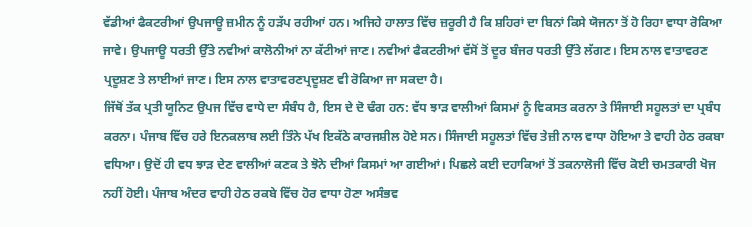ਵੱਡੀਆਂ ਫੈਕਟਰੀਆਂ ਉਪਜਾਊ ਜ਼ਮੀਨ ਨੂੰ ਹੜੱਪ ਰਹੀਆਂ ਹਨ। ਅਜਿਹੇ ਹਾਲਾਤ ਵਿੱਚ ਜ਼ਰੂਰੀ ਹੈ ਕਿ ਸ਼ਹਿਰਾਂ ਦਾ ਬਿਨਾਂ ਕਿਸੇ ਯੋਜਨਾ ਤੋਂ ਹੋ ਰਿਹਾ ਵਾਧਾ ਰੋਕਿਆ ਜਾਵੇ। ਉਪਜਾਊ ਧਰਤੀ ਉੱਤੇ ਨਵੀਆਂ ਕਾਲੋਨੀਆਂ ਨਾ ਕੱਟੀਆਂ ਜਾਣ। ਨਵੀਆਂ ਫੈਕਟਰੀਆਂ ਵੱਸੋਂ ਤੋਂ ਦੂਰ ਬੰਜਰ ਧਰਤੀ ਉੱਤੇ ਲੱਗਣ। ਇਸ ਨਾਲ ਵਾਤਾਵਰਣ ਪ੍ਰਦੂਸ਼ਣ ਤੇ ਲਾਈਆਂ ਜਾਣ। ਇਸ ਨਾਲ ਵਾਤਾਵਰਣਪ੍ਰਦੂਸ਼ਣ ਵੀ ਰੋਕਿਆ ਜਾ ਸਕਦਾ ਹੈ।
ਜਿੱਥੋਂ ਤੱਕ ਪ੍ਰਤੀ ਯੂਨਿਟ ਉਪਜ ਵਿੱਚ ਵਾਧੇ ਦਾ ਸੰਬੰਧ ਹੈ, ਇਸ ਦੇ ਦੋ ਢੰਗ ਹਨ: ਵੱਧ ਝਾੜ ਵਾਲੀਆਂ ਕਿਸਮਾਂ ਨੂੰ ਵਿਕਸਤ ਕਰਨਾ ਤੇ ਸਿੰਜਾਈ ਸਹੂਲਤਾਂ ਦਾ ਪ੍ਰਬੰਧ ਕਰਨਾ। ਪੰਜਾਬ ਵਿੱਚ ਹਰੇ ਇਨਕਲਾਬ ਲਈ ਤਿੰਨੇ ਪੱਖ ਇਕੱਠੇ ਕਾਰਜਸ਼ੀਲ ਹੋਏ ਸਨ। ਸਿੰਜਾਈ ਸਹੂਲਤਾਂ ਵਿੱਚ ਤੇਜ਼ੀ ਨਾਲ ਵਾਧਾ ਹੋਇਆ ਤੇ ਵਾਹੀ ਹੇਠ ਰਕਬਾ ਵਧਿਆ। ਉਦੋਂ ਹੀ ਵਧ ਝਾੜ ਦੇਣ ਵਾਲੀਆਂ ਕਣਕ ਤੇ ਝੋਨੇ ਦੀਆਂ ਕਿਸਮਾਂ ਆ ਗਈਆਂ। ਪਿਛਲੇ ਕਈ ਦਹਾਕਿਆਂ ਤੋਂ ਤਕਨਾਲੋਜੀ ਵਿੱਚ ਕੋਈ ਚਮਤਕਾਰੀ ਖੋਜ ਨਹੀਂ ਹੋਈ। ਪੰਜਾਬ ਅੰਦਰ ਵਾਹੀ ਹੇਠ ਰਕਬੇ ਵਿੱਚ ਹੋਰ ਵਾਧਾ ਹੋਣਾ ਅਸੰਭਵ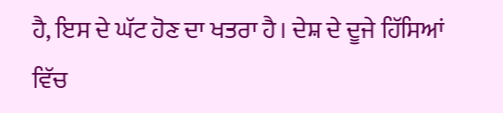ਹੈ, ਇਸ ਦੇ ਘੱਟ ਹੋਣ ਦਾ ਖਤਰਾ ਹੈ। ਦੇਸ਼ ਦੇ ਦੂਜੇ ਹਿੱਸਿਆਂ ਵਿੱਚ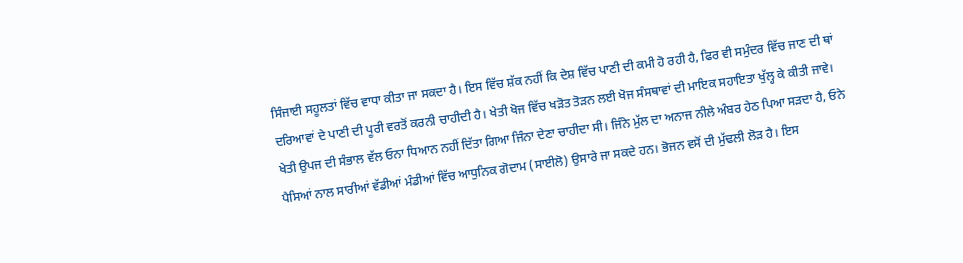ਸਿੰਜਾਈ ਸਹੂਲਤਾਂ ਵਿੱਚ ਵਾਧਾ ਕੀਤਾ ਜਾ ਸਕਦਾ ਹੈ। ਇਸ ਵਿੱਚ ਸ਼ੱਕ ਨਹੀਂ ਕਿ ਦੇਸ਼ ਵਿੱਚ ਪਾਣੀ ਦੀ ਕਮੀ ਹੋ ਰਹੀ ਹੈ, ਫਿਰ ਵੀ ਸਮੁੰਦਰ ਵਿੱਚ ਜਾਣ ਦੀ ਥਾਂ ਦਰਿਆਵਾਂ ਦੇ ਪਾਣੀ ਦੀ ਪੂਰੀ ਵਰਤੋਂ ਕਰਨੀ ਚਾਹੀਦੀ ਹੈ। ਖੇਤੀ ਖੋਜ ਵਿੱਚ ਖੜੋਤ ਤੋੜਨ ਲਈ ਖੋਜ ਸੰਸਥਾਵਾਂ ਦੀ ਮਾਇਕ ਸਹਾਇਤਾ ਖੁੱਲ੍ਹ ਕੇ ਕੀਤੀ ਜਾਵੇ।
ਖੇਤੀ ਉਪਜ ਦੀ ਸੰਭਾਲ ਵੱਲ ਓਨਾ ਧਿਆਨ ਨਹੀਂ ਦਿੱਤਾ ਗਿਆ ਜਿੰਨਾ ਦੇਣਾ ਚਾਹੀਦਾ ਸੀ। ਜਿੰਨੇ ਮੁੱਲ ਦਾ ਅਨਾਜ ਨੀਲੇ ਅੰਬਰ ਹੇਠ ਪਿਆ ਸੜਦਾ ਹੈ, ਓਨੇ ਪੈਸਿਆਂ ਨਾਲ ਸਾਰੀਆਂ ਵੱਡੀਆਂ ਮੰਡੀਆਂ ਵਿੱਚ ਆਧੁਨਿਕ ਗੋਦਾਮ (ਸਾਈਲੋ) ਉਸਾਰੇ ਜਾ ਸਕਦੇ ਹਨ। ਭੋਜਨ ਵਸੋਂ ਦੀ ਮੁੱਢਲੀ ਲੋੜ ਹੈ। ਇਸ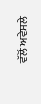ਵੱਲੋਂ ਅਵੇਸਲੇ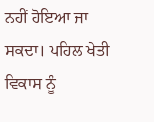ਨਹੀਂ ਹੋਇਆ ਜਾ ਸਕਦਾ। ਪਹਿਲ ਖੇਤੀ ਵਿਕਾਸ ਨੂੰ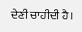ਦੇਣੀ ਚਾਹੀਦੀ ਹੈ।